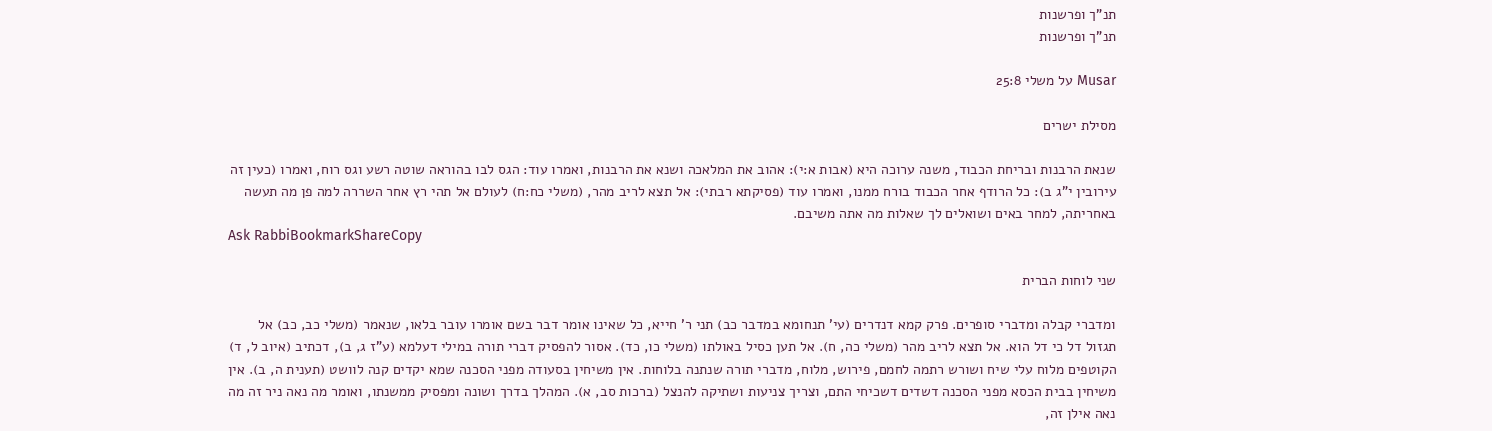תנ"ך ופרשנות
תנ"ך ופרשנות

Musar על משלי 25:8

מסילת ישרים

שנאת הרבנות ובריחת הכבוד, משנה ערוכה היא (אבות א:י): אהוב את המלאכה ושנא את הרבנות, ואמרו עוד: הגס לבו בהוראה שוטה רשע וגס רוח, ואמרו (כעין זה עירובין י"ג ב): כל הרודף אחר הכבוד בורח ממנו, ואמרו עוד (פסיקתא רבתי): אל תצא לריב מהר, (משלי כח:ח) לעולם אל תהי רץ אחר השררה למה פן מה תעשה באחריתה, למחר באים ושואלים לך שאלות מה אתה משיבם.
Ask RabbiBookmarkShareCopy

שני לוחות הברית

ומדברי קבלה ומדברי סופרים. פרק קמא דנדרים (עי' תנחומא במדבר כב) תני ר' חייא, כל שאינו אומר דבר בשם אומרו עובר בלאו, שנאמר (משלי כב, כב) אל תגזול דל כי דל הוא. אל תצא לריב מהר (משלי כה, ח). אל תען כסיל באולתו (משלי כו, כד). אסור להפסיק דברי תורה במילי דעלמא (ע"ז ג, ב), דכתיב (איוב ל, ד) הקוטפים מלוח עלי שיח ושורש רתמה לחמם, פירוש, מלוח, מדברי תורה שנתנה בלוחות. אין משיחין בסעודה מפני הסכנה שמא יקדים קנה לוושט (תענית ה, ב). אין משיחין בבית הכסא מפני הסכנה דשדים דשכיחי התם, וצריך צניעות ושתיקה להנצל (ברכות סב, א). המהלך בדרך ושונה ומפסיק ממשנתו, ואומר מה נאה ניר זה מה נאה אילן זה,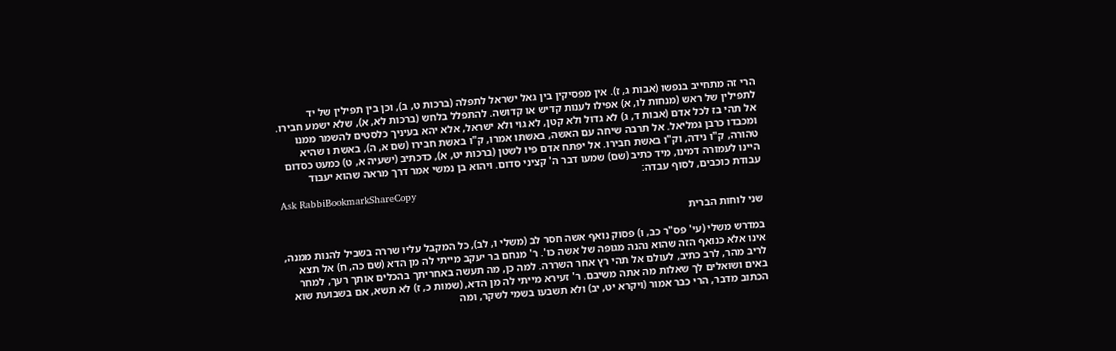הרי זה מתחייב בנפשו (אבות ג, ז). אין מפסיקין בין גאל ישראל לתפלה (ברכות ט, ב), וכן בין תפילין של יד לתפילין של ראש (מנחות לו, א) אפילו לענות קדיש או קדושה. להתפלל בלחש (ברכות לא, א), שלא ישמע חבירו. אל תהי בז לכל אדם (אבות ד, ג) לא גדול ולא קטן, לא גוי ולא ישראל, אלא יהא בעיניך כלסטים להשמר ממנו ומכבדו כרבן גמליאל. אל תרבה שיחה עם האשה, באשתו אמרו, ק"ו באשת חבירו (שם א, ה), באשת ו שהיא טהורה, ק"ו נידה, וק"ו באשת חבירו. אל יפתח אדם פיו לשטן (ברכות יט, א), כדכתיב (ישעיה א, ט) כמעט כסדום היינו לעמורה דמינו, מיד כתיב (שם) שמעו דבר ה' קציני סדום. ויהוא בן נמשי אמר דרך מראה שהוא יעבוד עבודת כוכבים, לסוף עבדה:
Ask RabbiBookmarkShareCopy

שני לוחות הברית

במדרש משלי (עי' פס"ר כב, ו) פסוק נואף אשה חסר לב (משלי ו, לב), כל המקבל עליו שררה בשביל להנות ממנה, אינו אלא כנואף הזה שהוא נהנה מגופה של אשה כו'. ר' מנחם בר יעקב מייתי לה מן הדא (שם כה, ח) אל תצא לריב מהר, לרב כתיב, לעולם אל תהי רץ אחר השררה. למה כן, מה תעשה באחריתך בהכלים אותך רעך, למחר באים ושואלים לך שאלות מה אתה משיבם. ר' זעירא מייתי לה מן הדא, (שמות כ, ז) לא תשא, אם בשבועת שוא הכתוב מדבר, הרי כבר אמור (ויקרא יט, יב) ולא תשבעו בשמי לשקר, ומה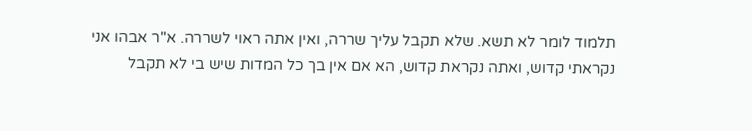תלמוד לומר לא תשא. שלא תקבל עליך שררה, ואין אתה ראוי לשררה. א"ר אבהו אני נקראתי קדוש, ואתה נקראת קדוש, הא אם אין בך כל המדות שיש בי לא תקבל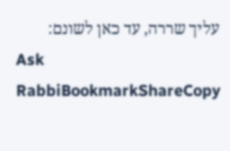עליך שררה, עד כאן לשונם:
Ask RabbiBookmarkShareCopy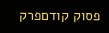פסוק קודםפרק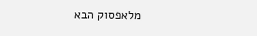מלאפסוק הבא